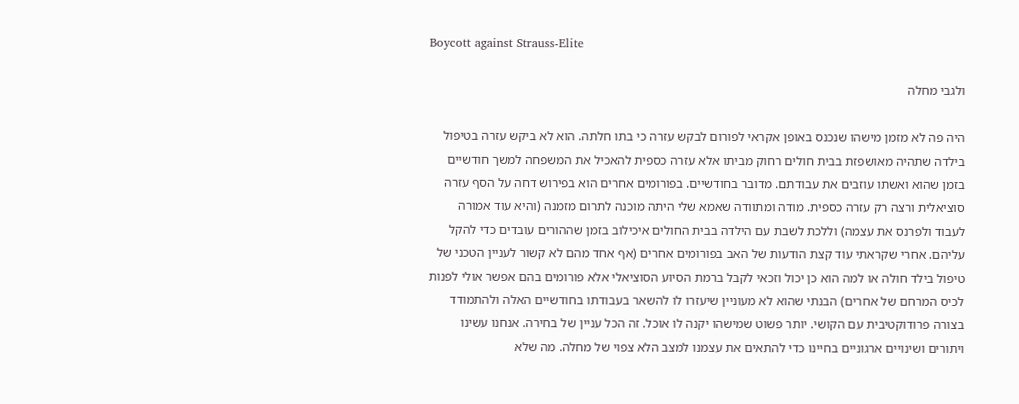Boycott against Strauss-Elite

ולגבי מחלה

היה פה לא מזמן מישהו שנכנס באופן אקראי לפורום לבקש עזרה כי בתו חלתה. הוא לא ביקש עזרה בטיפול בילדה שתהיה מאושפזת בבית חולים רחוק מביתו אלא עזרה כספית להאכיל את המשפחה למשך חודשיים בזמן שהוא ואשתו עוזבים את עבודתם. מדובר בחודשיים. בפורומים אחרים הוא בפירוש דחה על הסף עזרה סוציאלית ורצה רק עזרה כספית. מודה ומתוודה שאמא שלי היתה מוכנה לתרום מזמנה (והיא עוד אמורה לעבוד ולפרנס את עצמה) וללכת לשבת עם הילדה בבית החולים איכילוב בזמן שההורים עובדים כדי להקל עליהם. אחרי שקראתי עוד קצת הודעות של האב בפורומים אחרים (אף אחד מהם לא קשור לעניין הטכני של טיפול בילד חולה או למה הוא כן יכול וזכאי לקבל ברמת הסיוע הסוציאלי אלא פורומים בהם אפשר אולי לפנות לכיס המרחם של אחרים) הבנתי שהוא לא מעוניין שיעזרו לו להשאר בעבודתו בחודשיים האלה ולהתמודד בצורה פרודוקטיבית עם הקושי. יותר פשוט שמישהו יקנה לו אוכל. זה הכל עניין של בחירה. אנחנו עשינו ויתורים ושינויים ארגוניים בחיינו כדי להתאים את עצמנו למצב הלא צפוי של מחלה. מה שלא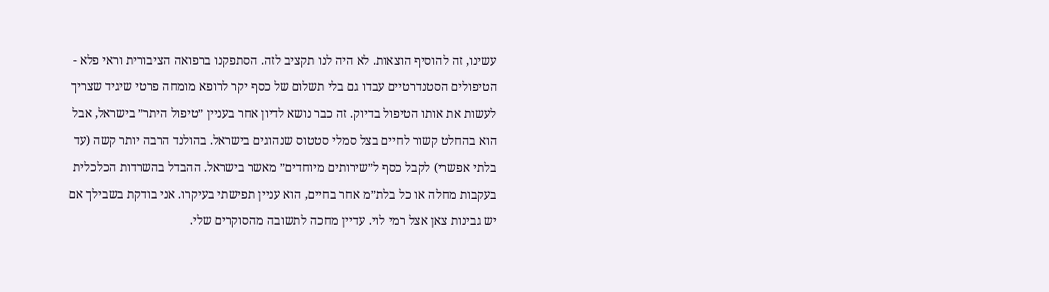עשינו, זה להוסיף הוצאות. לא היה לנו תקציב לזה. הסתפקנו ברפואה הציבורית וראי פלא - הטיפולים הסטנדרטיים עבדו גם בלי תשלום של כסף יקר לרופא מומחה פרטי שיגיד שצריך לעשות את אותו הטיפול בדיוק. זה כבר נושא לדיון אחר בעניין ״טיפול היתר״ בישראל, אבל הוא בהחלט קשור לחיים בצל סמלי סטטוס שנהוגים בישראל. בהולנד הרבה יותר קשה (עד בלתי אפשרי) לקבל כסף ל״שירותים מיוחדים״ מאשר בישראל. ההבדל בהשרדות הכלכלית בעקבות מחלה או כל בלת״מ אחר בחיים, הוא עניין תפישתי בעיקרו. אני בודקת בשבילך אם יש גבינות צאן אצל רמי לוי. עדיין מחכה לתשובה מהסוקרים שלי.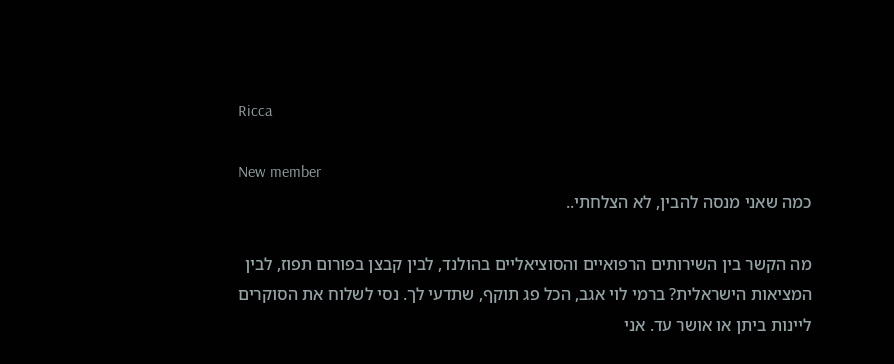Ricca

New member
כמה שאני מנסה להבין, לא הצלחתי..

מה הקשר בין השירותים הרפואיים והסוציאליים בהולנד, לבין קבצן בפורום תפוז, לבין המציאות הישראלית? ברמי לוי אגב, הכל פג תוקף, שתדעי לך. נסי לשלוח את הסוקרים ליינות ביתן או אושר עד. אני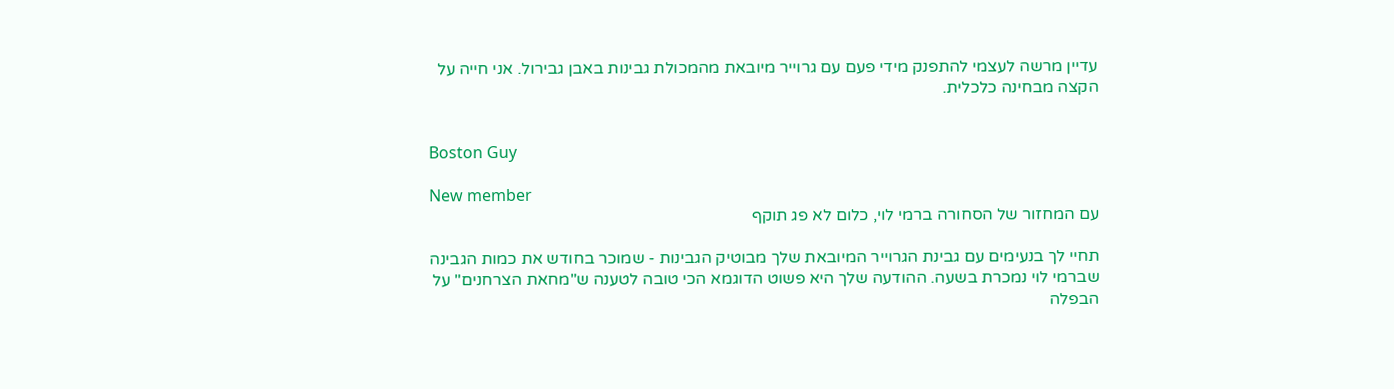עדיין מרשה לעצמי להתפנק מידי פעם עם גרוייר מיובאת מהמכולת גבינות באבן גבירול. אני חייה על הקצה מבחינה כלכלית.


Boston Guy

New member
עם המחזור של הסחורה ברמי לוי, כלום לא פג תוקף

תחיי לך בנעימים עם גבינת הגרוייר המיובאת שלך מבוטיק הגבינות - שמוכר בחודש את כמות הגבינה שברמי לוי נמכרת בשעה. ההודעה שלך היא פשוט הדוגמא הכי טובה לטענה ש"מחאת הצרחנים" על הבפלה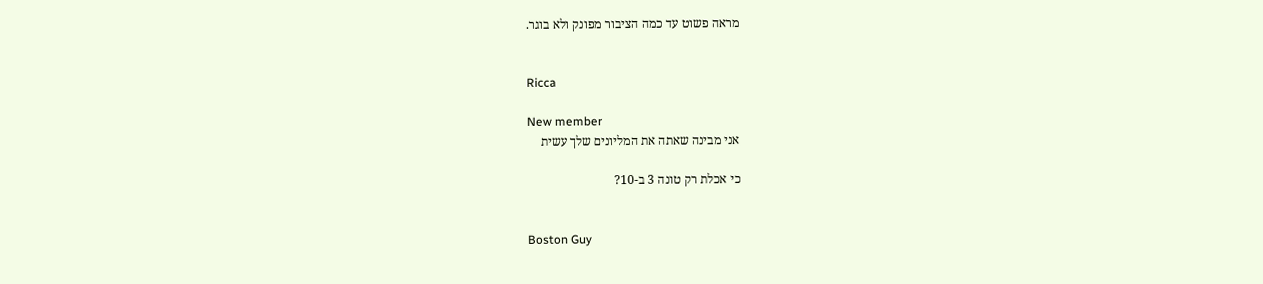מראה פשוט עד כמה הציבור מפונק ולא בוגר.


Ricca

New member
אני מבינה שאתה את המליונים שלך עשית

כי אכלת רק טונה 3 ב-10?


Boston Guy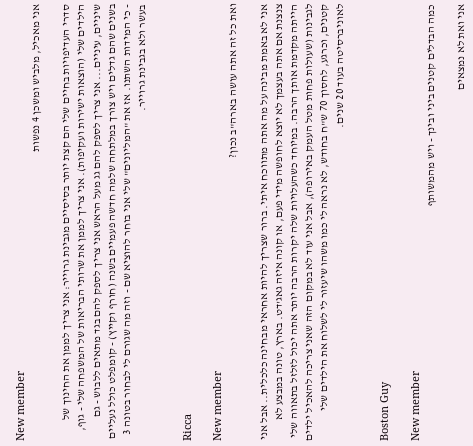New member
אני מאכיל, מלביש ומשכן 4 נפשות

סדרי העדיפויות בחיים שלי הם קצת יותר בסיסיים מגבינת גרוייר: אני צריך לממן את החינוך של הילדים שלי (הוצאות ישירות ועקיפות). אני צריך לממן את שרותי הבריאות של המשפחה שלי - גוף, שיניים, עיניים... אני צריך לספק להם גג מעל הראש אני צריך לספק להם בגד מתאים ללבוש - גם בשנים שהם גדלים ויש צורך במלתחה שלמה חדשה פעמיים בשנה (חורף וקייץ) - קומפלט כולל נעליים - כי המידות השתנו. אז את "המליונים" שלי אני בוחר להוציא שם - וזה מה שגורם לי לבחור בטונה 3 בעשר ולא בגבינת גרוייר.


Ricca

New member
ואת כל זה אתה עושה בארה"ב נכון?

אני לא באמת מבינה על מה אתה מתווכח איתי. ברור שצריך להיות אחראי מבחינה כלכלית.. אבל אני צנצנת אם אתה בעצמך לא יוצא לחופשה מידי פעם, או קונה איזה גאג'דט. בארץ, טונה במבצע לא הייתה מקדמת אותך הרבה. במיוחד כשהעלויות שלה יקרות הרבה יותר אתה יכול לזלזל בתאווה שלי לגבינות (שעולות פחות מטל העמק באירופה), אבל אני עוד לא במקום הזה שאני צריכה להאכיל ילדים קטנים, וכרגע, לחסוך 70 ש"ח בחודש, לא נראה לי כמו משהו שיעזור לי לשלוח את הילדים שלי לאוניברסיטה בעוד 20 שנים.


Boston Guy

New member
כמה הבדלים קטנים ביני ובינך - ויש מהמשותף

אני ואת לא נמצאים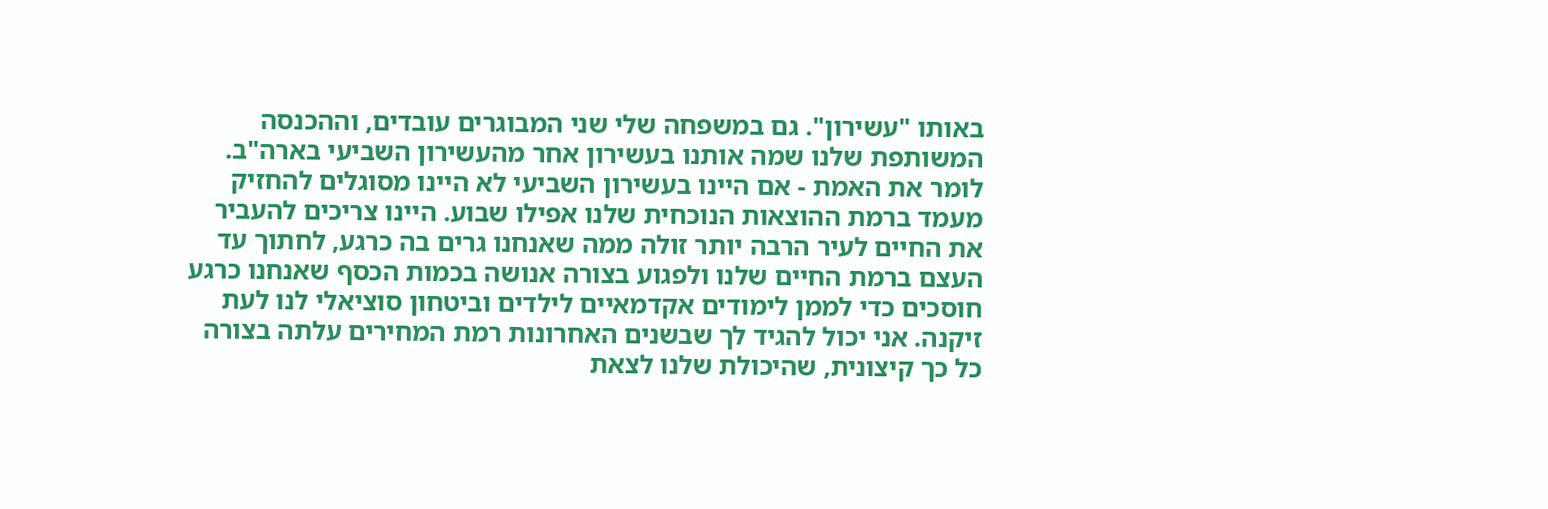באותו "עשירון". גם במשפחה שלי שני המבוגרים עובדים, וההכנסה המשותפת שלנו שמה אותנו בעשירון אחר מהעשירון השביעי בארה"ב. לומר את האמת - אם היינו בעשירון השביעי לא היינו מסוגלים להחזיק מעמד ברמת ההוצאות הנוכחית שלנו אפילו שבוע. היינו צריכים להעביר את החיים לעיר הרבה יותר זולה ממה שאנחנו גרים בה כרגע, לחתוך עד העצם ברמת החיים שלנו ולפגוע בצורה אנושה בכמות הכסף שאנחנו כרגע חוסכים כדי לממן לימודים אקדמאיים לילדים וביטחון סוציאלי לנו לעת זיקנה. אני יכול להגיד לך שבשנים האחרונות רמת המחירים עלתה בצורה כל כך קיצונית, שהיכולת שלנו לצאת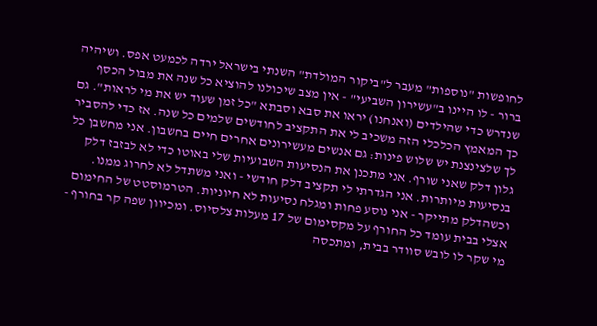לחופשות "נוספות" מעבר ל"ביקור המולדת" השנתי בישראל ירדה לכמעט אפס. ושיהיה ברור - לו היינו ב"עשירון השביעי" - אין מצב שיכולנו להוציא כל שנה את מבול הכסף שנדרש כדי שהילדים (ואנחנו) יראו את סבא וסבתא "כל זמן שעוד יש את מי לראות". גם כך המאמץ הכלכלי הזה משכיב לי את התקציב לחודשים שלמים כל שנה. אז כדי להסביר לך שלצינצנת יש שלוש פינות: גם אנשים מעשירונים אחרים חיים בחשבון. אני מחשבן כל גלון דלק שאני שורף. אני מתכנן את הנסיעות השבועיות שלי באוטו כדי לא לבזבז דלק בנסיעות מיותרות. אני הגדרתי לי תקציב דלק חודשי - ואני משתדל לא לחרוג ממנו. וכשהדלק מתייקר - אני נוסע פחות ומגלח נסיעות לא חיוניות. הטרמוסטט של החימום אצלי בבית עומד כל החורף על מקסימום של 17 מעלות צלסיוס. ומכיוון שפה קר בחורף - מי שקר לו לובש סוודר בבית, ומתכסה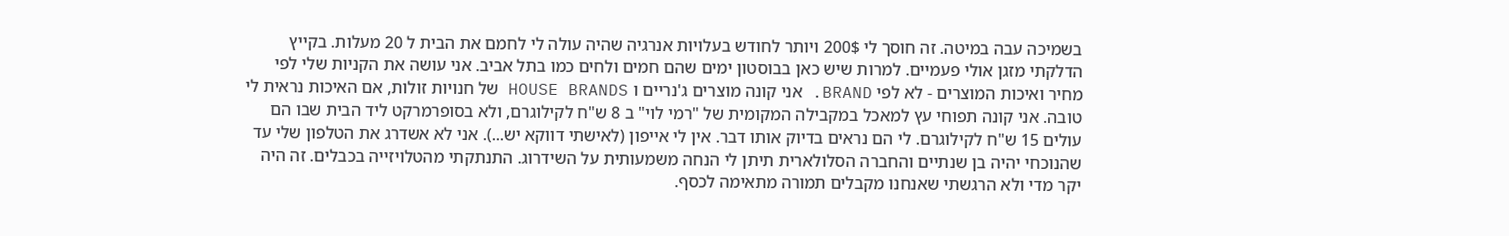בשמיכה עבה במיטה. זה חוסך לי 200$ ויותר לחודש בעלויות אנרגיה שהיה עולה לי לחמם את הבית ל 20 מעלות. בקייץ הדלקתי מזגן אולי פעמיים. למרות שיש כאן בבוסטון ימים שהם חמים ולחים כמו בתל אביב. אני עושה את הקניות שלי לפי מחיר ואיכות המוצרים - לא לפי BRAND. אני קונה מוצרים ג'נריים ו HOUSE BRANDS של חנויות זולות, אם האיכות נראית לי טובה. אני קונה תפוחי עץ למאכל במקבילה המקומית של "רמי לוי" ב 8 ש"ח לקילוגרם, ולא בסופרמרקט ליד הבית שבו הם עולים 15 ש"ח לקילוגרם. לי הם נראים בדיוק אותו דבר. אין לי אייפון (לאישתי דווקא יש...). אני לא אשדרג את הטלפון שלי עד שהנוכחי יהיה בן שנתיים והחברה הסלולארית תיתן לי הנחה משמעותית על השידרוג. התנתקתי מהטלויזייה בכבלים. זה היה יקר מדי ולא הרגשתי שאנחנו מקבלים תמורה מתאימה לכסף.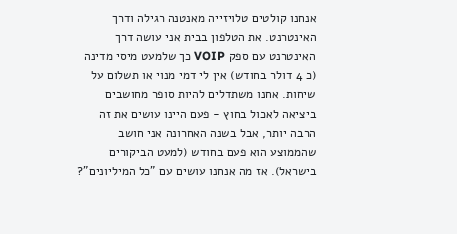אנחנו קולטים טלויזייה מאנטנה רגילה ודרך האינטרנט. את הטלפון בבית אני עושה דרך האינטרנט עם ספק VOIP כך שלמעט מיסי מדינה (כ 4 דולר בחודש) אין לי דמי מנוי או תשלום על שיחות. אחנו משתדלים להיות סופר מחושבים ביציאה לאכול בחוץ - פעם היינו עושים את זה הרבה יותר, אבל בשנה האחרונה אני חושב שהממוצע הוא פעם בחודש (למעט הביקורים בישראל). אז מה אנחנו עושים עם "כל המיליונים"?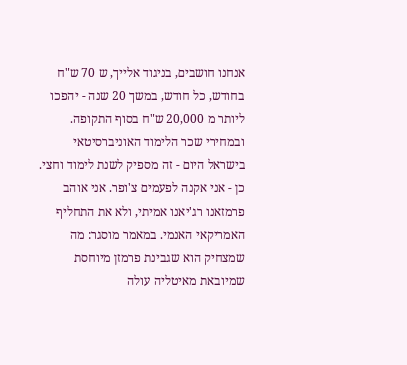אנחנו חושבים, בניגוד אלייך, ש 70 ש"ח בחודש, כל חודש, במשך 20 שנה - יהפכו ליותר מ 20,000 ש"ח בסוף התקופה. ובמחירי שכר הלימוד האוניברסיטאי בישראל היום - זה מספיק לשנת לימוד וחצי. כן - אני אקנה לפעמים צ'ופר. אני אוהב פרמזאנו רג'יאנו אמיתי, ולא את התחליף האמריקאי האנמי. במאמר מוסגר: מה שמצחיק הוא שגבינת פרמזן מיוחסת שמיובאת מאיטליה עולה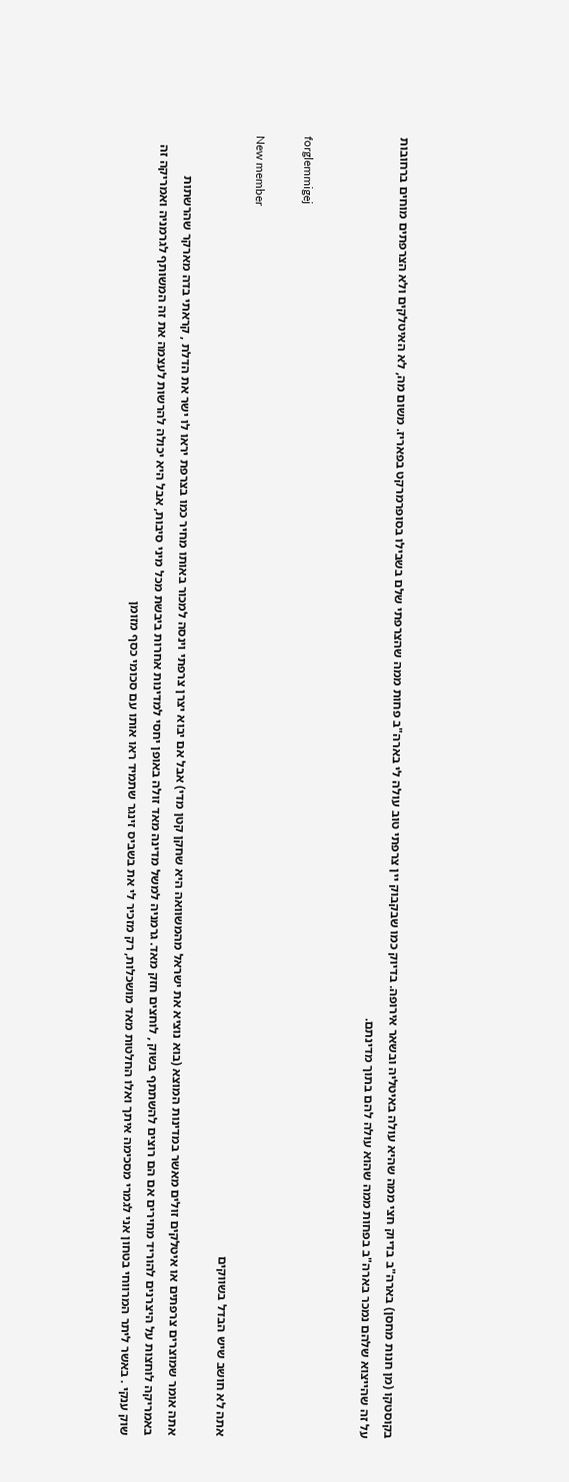בקוסטקו (מן חנות מחסן) בארה"ב בדיוק חצי ממה שהיא עולה באיטליה ובשאר אירופה. בדיוק כמו שבקבוק יין צרפתי טוב עולה לי בארה"ב פחות ממה שהצרפתי שלם בשבילו בסופרמרקט בפאריז. משום מה, לא האיטלקים ולא הצרפתים מוחים ברחובות על זה שהייצוא שלהם נמכר בארה"ב בפחות ממה שהוא עולה להם בתוך מדינתם.


forglemmigej

New member
אתה לא חושב שיש הבדל בשווקים

אתה אומר שמוצרים צרפתים או איטלקים זולים מאשר במדינות המוצא (בוא נוציא את ישראל מהמשוואה היא שחקן קטן מדי) אבל אם יבוא יצרן צרפתי וינסה למכור באותו מחיר כמו בצרפת יראו לו ישר את הדלת , קראתי בדה מארקר שהרשתות באמריקה לוחצות על היצרנים להוריד מחירים אם הם רוצים להשתתף בשוק , לוחצים חזק מאד. גרמניה למשל מדינה מאד זולה באופן יחסי למדינות אחרות ביבשת מכל מיני סיבות, אבל היא יכולה להרשות לעצמה את זה המשותף לגרמניה ואמריקה זה שוק ענקי . באשר ליתר המרווחי בטחון אני לגמרי מסכימה איתך ואלו החלטות מאד מושכלות, רק מזכיר לי את בשביס זינגר שתמיד ראו אותו עם סכומי כסף מזומן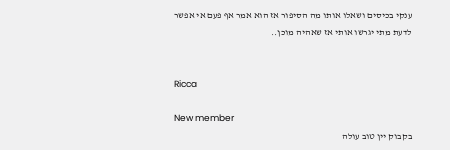ענקי בכיסים ושאלו אותו מה הסיפור אז הוא אמר אף פעם אי אפשר לדעת מתי יגרשו אותי אז שאהיה מוכן..


Ricca

New member
בקבוק יין טוב עולה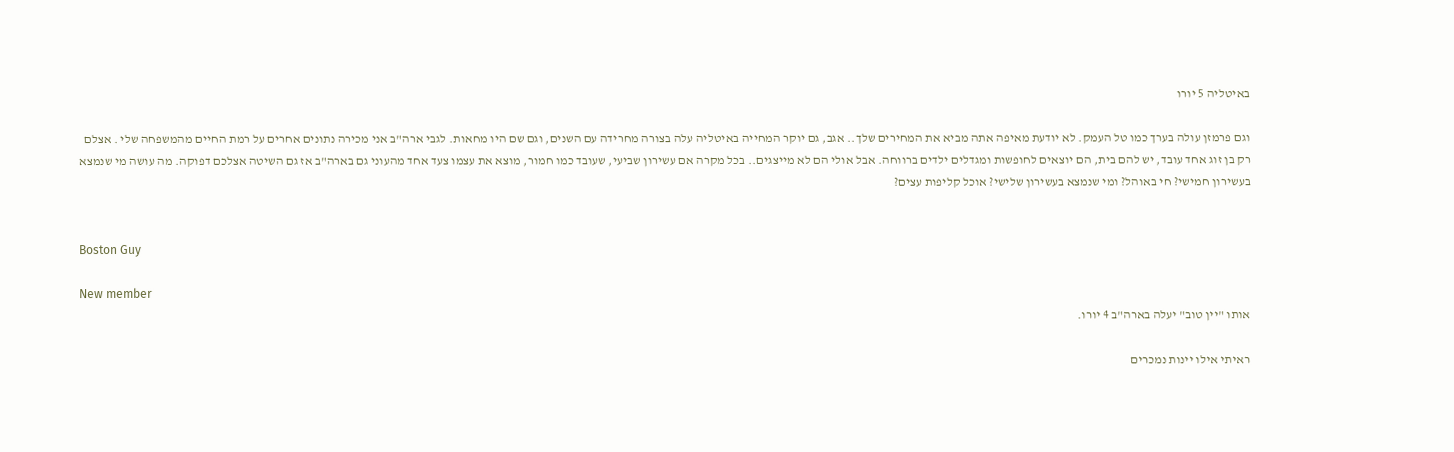באיטליה 5 יורו

וגם פרמזן עולה בערך כמו טל העמק. לא יודעת מאיפה אתה מביא את המחירים שלך.. אגב, גם יוקר המחייה באיטליה עלה בצורה מחרידה עם השנים, וגם שם היו מחאות. לגבי ארה"ב אני מכירה נתונים אחרים על רמת החיים מהמשפחה שלי . אצלם רק בן זוג אחד עובד, יש להם בית, הם יוצאים לחופשות ומגדלים ילדים ברווחה. אבל אולי הם לא מייצגים.. בכל מקרה אם עשירון שביעי, שעובד כמו חמור, מוצא את עצמו צעד אחד מהעוני גם בארה"ב אז גם השיטה אצלכם דפוקה. מה עושה מי שנמצא בעשירון חמישי? חי באוהל? ומי שנמצא בעשירון שלישי? אוכל קליפות עצים?


Boston Guy

New member
אותו "יין טוב" יעלה בארה"ב 4 יורו.

ראיתי אילו יינות נמכרים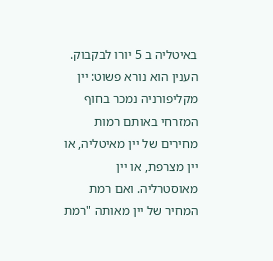באיטליה ב 5 יורו לבקבוק. הענין הוא נורא פשוט: יין מקליפורניה נמכר בחוף המזרחי באותם רמות מחירים של יין מאיטליה, או יין מצרפת, או יין מאוסטרליה. ואם רמת המחיר של יין מאותה "רמת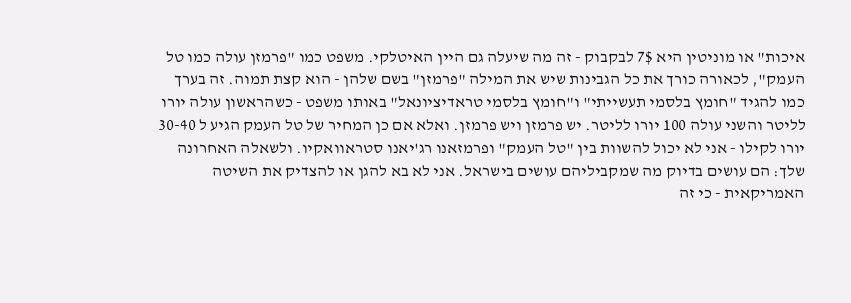איכות" או מוניטין היא 7$ לבקבוק - זה מה שיעלה גם היין האיטלקי. משפט כמו "פרמזן עולה כמו טל העמק", לכאורה כורך את כל הגבינות שיש את המילה "פרמזן" בשם שלהן - הוא קצת תמוה. זה בערך כמו להגיד "חומץ בלסמי תעשייתי" ו"חומץ בלסמי טראדיציונאל" באותו משפט - כשהראשון עולה יורו לליטר והשני עולה 100 יורו לליטר. יש פרמזן ויש פרמזן. ואלא אם כן המחיר של טל העמק הגיע ל 30-40 יורו לקילו - אני לא יכול להשוות בין "טל העמק" ופרמזאנו רג'יאנו סטראוואקיו. ולשאלה האחרונה שלך: הם עושים בדיוק מה שמקביליהם עושים בישראל. אני לא בא להגן או להצדיק את השיטה האמריקאית - כי זה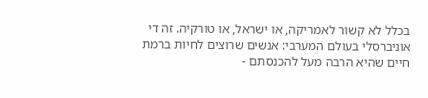בכלל לא קשור לאמריקה, או ישראל, או טורקיה. זה די אוניברסלי בעולם המערבי: אנשים שרוצים לחיות ברמת חיים שהיא הרבה מעל להכנסתם -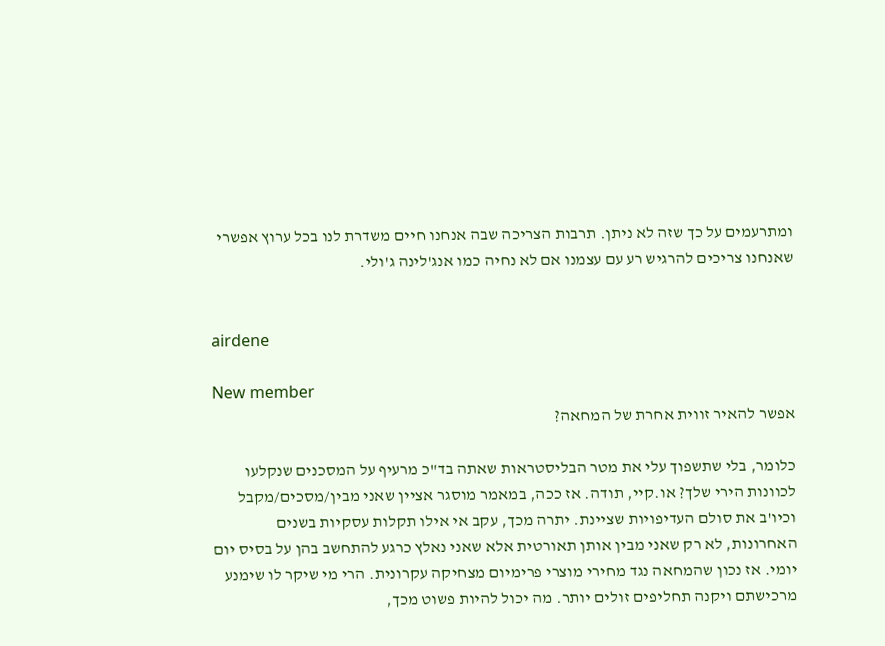ומתרעמים על כך שזה לא ניתן. תרבות הצריכה שבה אנחנו חיים משדרת לנו בכל ערוץ אפשרי שאנחנו צריכים להרגיש רע עם עצמנו אם לא נחיה כמו אנג'לינה ג'ולי.


airdene

New member
אפשר להאיר זווית אחרת של המחאה?

כלומר, בלי שתשפוך עלי את מטר הבליסטראות שאתה בד"כ מרעיף על המסכנים שנקלעו לכוונות הירי שלך? או.קיי, תודה. אז ככה, במאמר מוסגר אציין שאני מבין/מסכים/מקבל וכיו'ב את סולם העדיפויות שציינת. יתרה מכך, עקב אי אילו תקלות עסקיות בשנים האחרונות, לא רק שאני מבין אותן תאורטית אלא שאני נאלץ כרגע להתחשב בהן על בסיס יום יומי. אז נכון שהמחאה נגד מחירי מוצרי פרימיום מצחיקה עקרונית. הרי מי שיקר לו שימנע מרכישתם ויקנה תחליפים זולים יותר. מה יכול להיות פשוט מכך,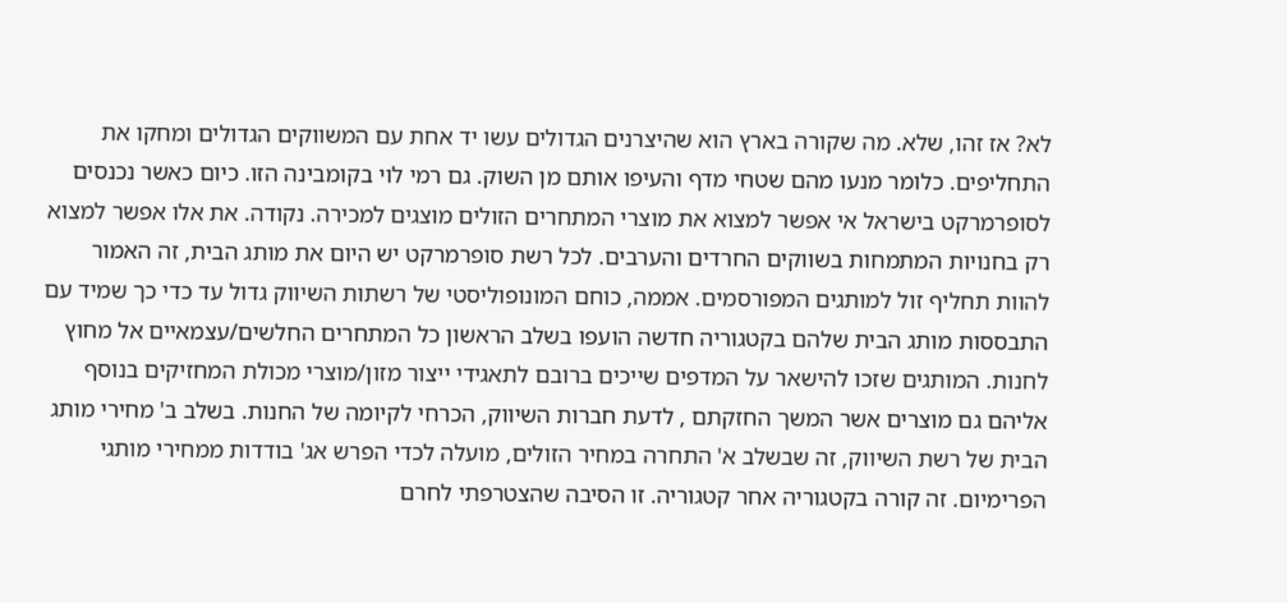לא? אז זהו, שלא. מה שקורה בארץ הוא שהיצרנים הגדולים עשו יד אחת עם המשווקים הגדולים ומחקו את התחליפים. כלומר מנעו מהם שטחי מדף והעיפו אותם מן השוק. גם רמי לוי בקומבינה הזו. כיום כאשר נכנסים לסופרמרקט בישראל אי אפשר למצוא את מוצרי המתחרים הזולים מוצגים למכירה. נקודה. את אלו אפשר למצוא רק בחנויות המתמחות בשווקים החרדים והערבים. לכל רשת סופרמרקט יש היום את מותג הבית, זה האמור להוות תחליף זול למותגים המפורסמים. אממה, כוחם המונופוליסטי של רשתות השיווק גדול עד כדי כך שמיד עם התבססות מותג הבית שלהם בקטגוריה חדשה הועפו בשלב הראשון כל המתחרים החלשים/עצמאיים אל מחוץ לחנות. המותגים שזכו להישאר על המדפים שייכים ברובם לתאגידי ייצור מזון/מוצרי מכולת המחזיקים בנוסף אליהם גם מוצרים אשר המשך החזקתם , לדעת חברות השיווק, הכרחי לקיומה של החנות. בשלב ב' מחירי מותג הבית של רשת השיווק, זה שבשלב א' התחרה במחיר הזולים, מועלה לכדי הפרש אג' בודדות ממחירי מותגי הפרימיום. זה קורה בקטגוריה אחר קטגוריה. זו הסיבה שהצטרפתי לחרם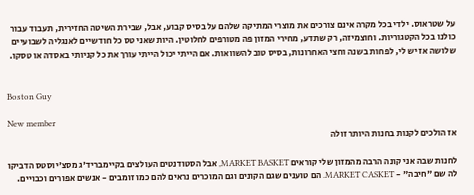על שטראוס. ילדי בכל מקרה אינם צורכים את מוצרי המתיקה שלהם על בסיס קבוע, אבל, שבירת השיטה החזירית, תעבוד עבור כולנו בכל הקטגוריות. וחוצמיזה, רק שתדע, מחירי המזון פה מטורפים לחלוטין. היות שאני טס כל חודשיים לאנגליה לשבועיים שלושה אז יש לי, לפחות בשנה וחצי האחרונות, בסיס טוב להשוואות. אם הייתי יכול הייתי עורך את כל קניותי באסדה או טסקו.


Boston Guy

New member
אז הולכים לקנות בחנות היותר זולה

לחנות שבה אני קונה הרבה מהמזון שלי קוראים MARKET BASKET, אבל הסטודנטים העולצים בקיימבריד'ג מסצ'יוסטס הדביקו לה שם "חיבה" - MARKET CASKET. הם טוענים שגם הקונים וגם המוכרים נראים להם כמו זומבים - אנשים אפורים וכבויים.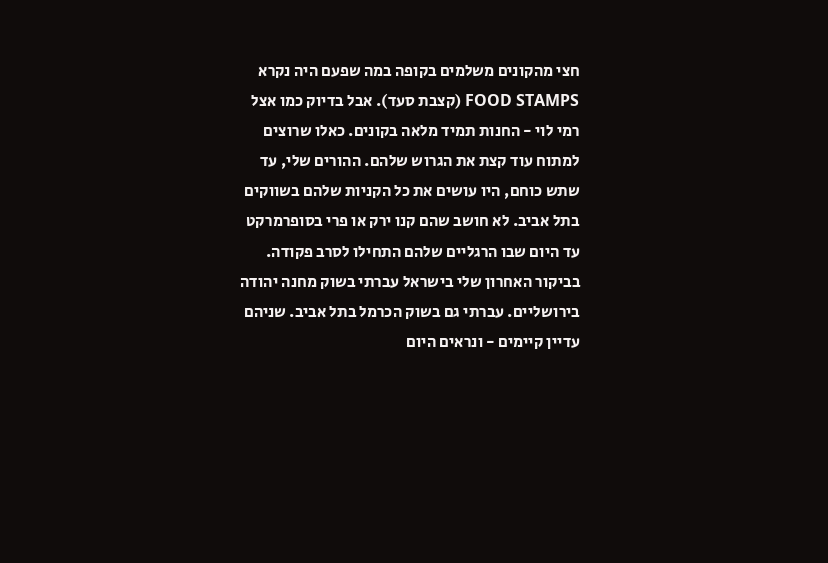חצי מהקונים משלמים בקופה במה שפעם היה נקרא FOOD STAMPS (קצבת סעד). אבל בדיוק כמו אצל רמי לוי - החנות תמיד מלאה בקונים. כאלו שרוצים למתוח עוד קצת את הגרוש שלהם. ההורים שלי, עד שתש כוחם, היו עושים את כל הקניות שלהם בשווקים בתל אביב. לא חושב שהם קנו ירק או פרי בסופרמרקט עד היום שבו הרגליים שלהם התחילו לסרב פקודה. בביקור האחרון שלי בישראל עברתי בשוק מחנה יהודה בירושליים. עברתי גם בשוק הכרמל בתל אביב. שניהם עדיין קיימים - ונראים היום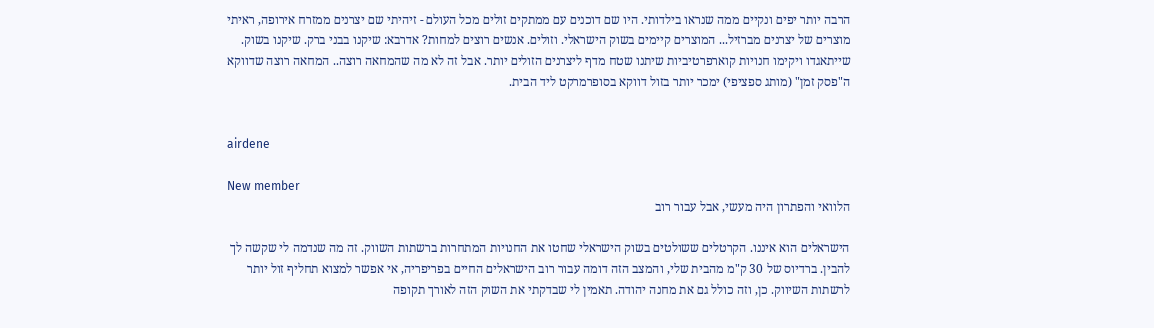הרבה יותר יפים ונקיים ממה שנראו בילדותי. היו שם דוכנים עם ממתקים זולים מכל העולם - זיהיתי שם יצרנים ממזרח אירופה, ראיתי מוצרים של יצרנים מברזיל... המוצרים קיימים בשוק הישראלי. וזולים. אנשים רוצים למחות? אדרבא: שיקנו בבני ברק. שיקנו בשוק. שייתאגדו ויקימו חנויות קוארפרטיביות שיתנו שטח מדף ליצרנים הזולים יותר. אבל זה לא מה שהמחאה רוצה.. המחאה רוצה שדווקא ה"פסק זמן" (מותג ספציפי) ימכר יותר בזול דווקא בסופרמרקט ליד הבית.


airdene

New member
הלוואי והפתרון היה מעשי, אבל עבור רוב

הישראלים הוא איננו. הקרטלים ששולטים בשוק הישראלי שחטו את החנויות המתחרות ברשתות השווק. זה מה שנדמה לי שקשה לך להבין. ברדיוס של 30 ק"מ מהבית שלי, והמצב הזה דומה עבור רוב הישראלים החיים בפריפריה, אי אפשר למצוא תחליף זול יותר לרשתות השיווק. כן, וזה כולל גם את מחנה יהודה. תאמין לי שבדקתי את השוק הזה לאורך תקופה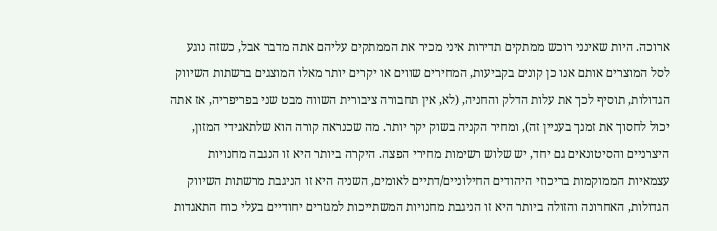ארוכה. היות שאינני רוכש ממתקים תדירות איני מכיר את הממתקים עליהם אתה מדבר אבל, כשזה נוגע לסל המוצרים אותם אנו כן קונים בקביעות, המחירים שווים או יקרים יותר מאלו המוצגים ברשתות השיווק הגדולות, תוסיף לכך את עלות הדלק והחניה, (לא, אין תחבורה ציבורית השווה מבט שני בפריפריה, אז אתה יכול לחסוך את זמנך בעניין זה), ומחיר הקניה בשוק יקר יותר. מה שכנראה קורה הוא שלתאגידי המזון, היצרניים והסיטונאים גם יחד, יש שלוש רשימות מחירי הפצה. היקרה ביותר היא זו הנגבה מחנויות עצמאיות הממוקמות בריכוזי היהודים החילוניים/דתיים לאומים, השניה היא זו הניגבת מרשתות השיווק הגדולות, האחרונה והזולה ביותר היא זו הניגבת מחנויות המשתייכות למגזרים יחודיים בעלי כוח התאגדות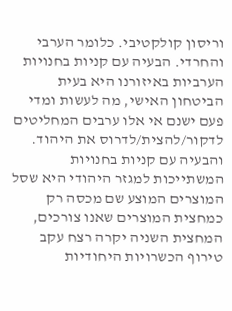וריסון קולקטיבי. כלומר הערבי והחרדי. הבעיה עם קניות בחנויות הערביות באיזורנו היא בעית הביטחון האישי, מה לעשות ומדי פעם ישנם אי אלו ערבים המחליטים לדקור/להצית/לדרוס את היהוד. והבעיה עם קניות בחנויות המשתייכות למגזר היהודי היא שסל המוצרים המוצע שם מכסה רק כמחצית המוצרים שאנו צורכים, המחצית השניה יקרה רצח עקב טירוף הכשרויות היחודיות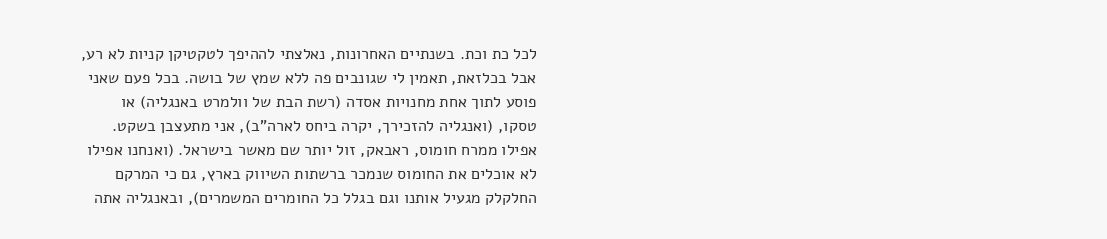לכל כת וכת. בשנתיים האחרונות, נאלצתי לההיפך לטקטיקן קניות לא רע, אבל בכלזאת, תאמין לי שגונבים פה ללא שמץ של בושה. בכל פעם שאני פוסע לתוך אחת מחנויות אסדה (רשת הבת של וולמרט באנגליה) או טסקו, (ואנגליה להזכירך, יקרה ביחס לארה"ב), אני מתעצבן בשקט. אפילו ממרח חומוס, ראבאק, זול יותר שם מאשר בישראל. (ואנחנו אפילו לא אוכלים את החומוס שנמכר ברשתות השיווק בארץ, גם כי המרקם החלקלק מגעיל אותנו וגם בגלל כל החומרים המשמרים), ובאנגליה אתה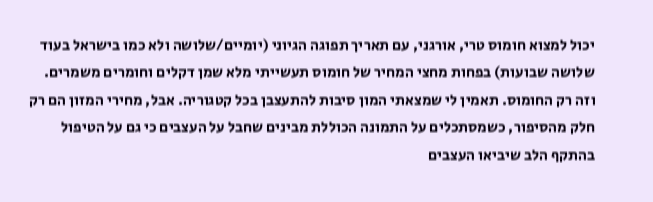יכול למצוא חומוס טרי, אורגני, עם תאריך תפוגה הגיוני (יומיים/שלושה ולא כמו בישראל בעוד שלושה שבועות) בפחות מחצי המחיר של חומוס תעשייתי מלא שמן דקלים וחומרים משמרים. וזה רק החומוס. תאמין לי שמצאתי המון סיבות להתעצבן בכל קטגוריה. אבל, מחירי המזון הם רק חלק מהסיפור, כשמסתכלים על התמונה הכוללת מבינים שחבל על העצבים כי גם על הטיפול בהתקף הלב שיביאו העצבים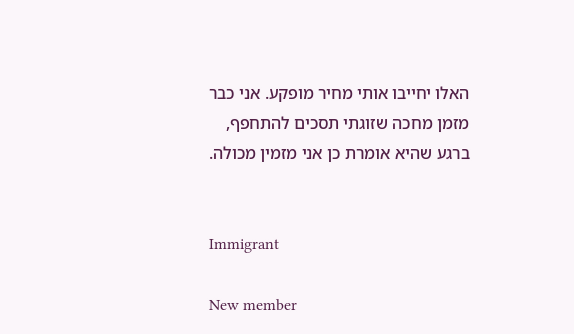האלו יחייבו אותי מחיר מופקע. אני כבר מזמן מחכה שזוגתי תסכים להתחפף, ברגע שהיא אומרת כן אני מזמין מכולה.


Immigrant

New member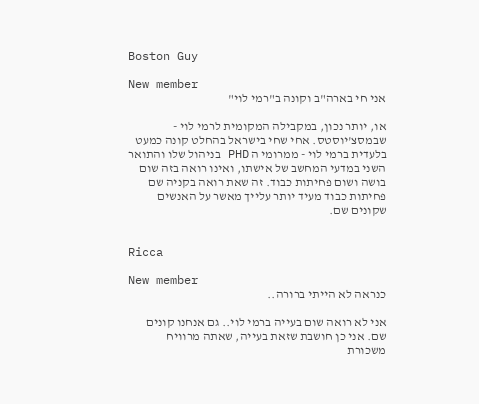Boston Guy

New member
אני חי בארה"ב וקונה ב"רמי לוי"

או, יותר נכון, במקבילה המקומית לרמי לוי - שבמסצ'יוסטס. אחי שחי בישראל בהחלט קונה כמעט בלעדית ברמי לוי - ממרומי ה PHD בניהול שלו והתואר השני במדעי המחשב של אישתו, ואינו רואה בזה שום בושה ושום פחיתות כבוד. זה שאת רואה בקניה שם פחיתות כבוד מעיד יותר עלייך מאשר על האנשים שקונים שם.


Ricca

New member
כנראה לא הייתי ברורה..

אני לא רואה שום בעייה ברמי לוי.. גם אנחנו קונים שם. אני כן חושבת שזאת בעייה, שאתה מרוויח משכורת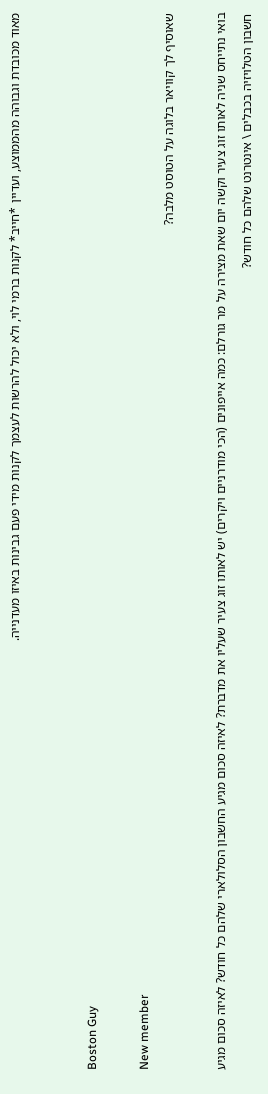מאוד מכובדת וגבוהה מהממוצע, ועדיין *חייב* לקנות ברמי לוי, ולא יכול להרשות לעצמך לקנות מידי פעם גבינות באיזו מעדנייה.


Boston Guy

New member
שאוסיף לך קוויאר בלוגה על הטוסט מלבה?

בואי נתייחס שניה לאותו זוג צעיר וקשה יום שאת מצירה על מר גורלם: כמה אייפונים (הכי מודרניים ויקרים) יש לאותו זוג צעיר שעליו את מדברת? לאיזה סכום מגיע החשבון הסלולארי שלהם כל חודש? לאיזה סכום מגיע חשבון הטלויזיה בכבלים \ אינטרנט שלהם כל חודש?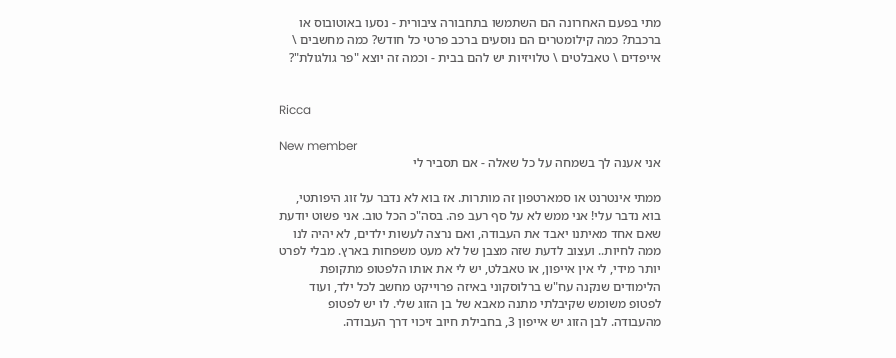מתי בפעם האחרונה הם השתמשו בתחבורה ציבורית - נסעו באוטובוס או ברכבת? כמה קילומטרים הם נוסעים ברכב פרטי כל חודש? כמה מחשבים \ אייפדים \ טאבלטים \ טלויזיות יש להם בבית - וכמה זה יוצא "פר גולגולת"?


Ricca

New member
אני אענה לך בשמחה על כל שאלה - אם תסביר לי

ממתי אינטרנט או סמארטפון זה מותרות. אז בוא לא נדבר על זוג היפותטי, בוא נדבר עלי! אני ממש לא על סף רעב פה. בסה"כ הכל טוב. אני פשוט יודעת שאם אחד מאיתנו יאבד את העבודה, ואם נרצה לעשות ילדים, לא יהיה לנו ממה לחיות.. ועצוב לדעת שזה מצבן של לא מעט משפחות בארץ. מבלי לפרט יותר מידי, לי אין אייפון, או טאבלט, יש לי את אותו הלפטופ מתקופת הלימודים שנקנה עח"ש ברלוסקוני באיזה פרוייקט מחשב לכל ילד, ועוד לפטופ משומש שקיבלתי מתנה מאבא של בן הזוג שלי. לו יש לפטופ מהעבודה. לבן הזוג יש אייפון 3, בחבילת חיוב זיכוי דרך העבודה.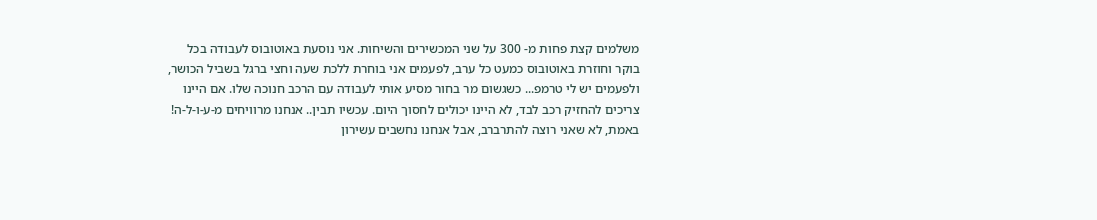משלמים קצת פחות מ- 300 על שני המכשירים והשיחות. אני נוסעת באוטובוס לעבודה בכל בוקר וחוזרת באוטובוס כמעט כל ערב, לפעמים אני בוחרת ללכת שעה וחצי ברגל בשביל הכושר, ולפעמים יש לי טרמפ... כשגשום מר בחור מסיע אותי לעבודה עם הרכב חנוכה שלו. אם היינו צריכים להחזיק רכב לבד, לא היינו יכולים לחסוך היום. עכשיו תבין.. אנחנו מרוויחים מ-ע-ו-ל-ה! באמת, לא שאני רוצה להתרברב, אבל אנחנו נחשבים עשירון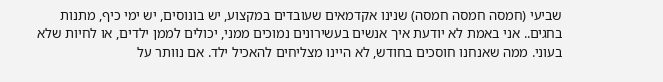שביעי (חמסה חמסה חמסה) שנינו אקדמאים שעובדים במקצוע, יש בונוסים, יש ימי כיף, מתנות בחגים.. אני באמת לא יודעת איך אנשים בעשירונים נמוכים ממני, יכולים לממן ילדים, או לחיות שלא בעוני. ממה שאנחנו חוסכים בחודש, לא היינו מצליחים להאכיל ילד. אם נוותר על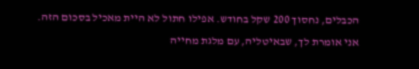הכבלים, נחסוך 200 שקל בחודש. אפילו חתול לא היית מאכיל בסכום הזה. אני אומרת לך, שבאיטליה, עם מלגת מחייה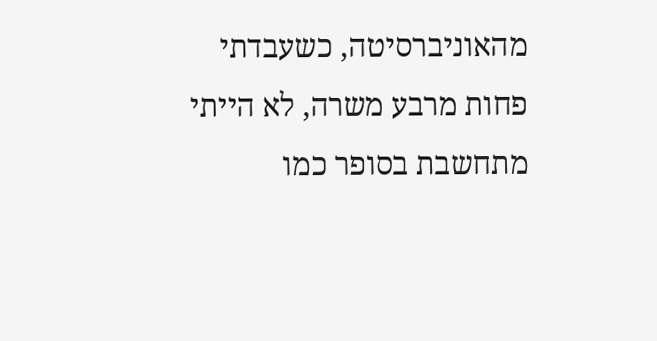מהאוניברסיטה, כשעבדתי פחות מרבע משרה, לא הייתי מתחשבת בסופר כמו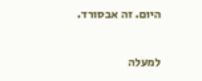היום. זה אבסורד.

למעלה